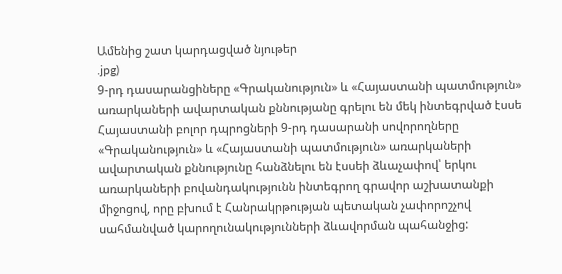Ամենից շատ կարդացված նյութեր
.jpg)
9-րդ դասարանցիները «Գրականություն» և «Հայաստանի պատմություն» առարկաների ավարտական քննությանը գրելու են մեկ ինտեգրված էսսե
Հայաստանի բոլոր դպրոցների 9-րդ դասարանի սովորողները «Գրականություն» և «Հայաստանի պատմություն» առարկաների ավարտական քննությունը հանձնելու են էսսեի ձևաչափով՝ երկու առարկաների բովանդակությունն ինտեգրող գրավոր աշխատանքի միջոցով, որը բխում է Հանրակրթության պետական չափորոշչով սահմանված կարողունակությունների ձևավորման պահանջից: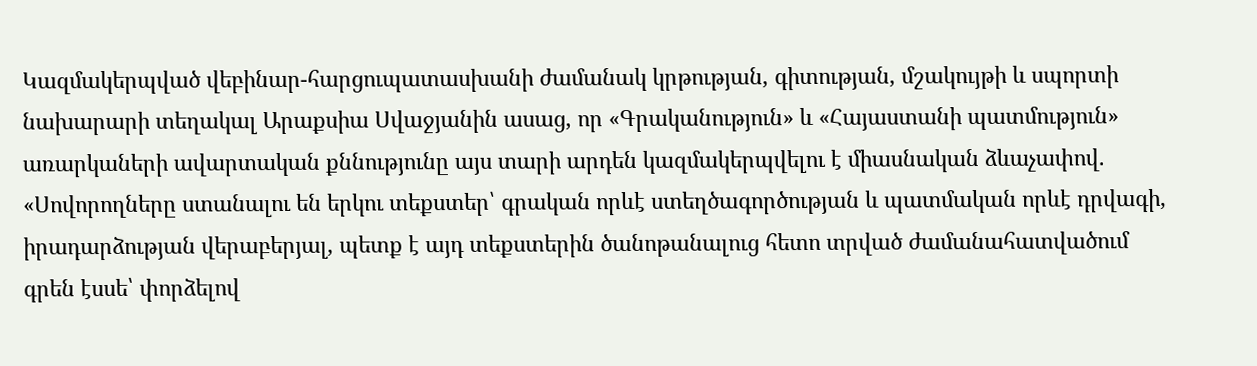Կազմակերպված վեբինար-հարցուպատասխանի ժամանակ կրթության, գիտության, մշակույթի և սպորտի նախարարի տեղակալ Արաքսիա Սվաջյանին ասաց, որ «Գրականություն» և «Հայաստանի պատմություն» առարկաների ավարտական քննությունը այս տարի արդեն կազմակերպվելու է միասնական ձևաչափով. «Սովորողները ստանալու են երկու տեքստեր՝ գրական որևէ ստեղծագործության և պատմական որևէ դրվագի, իրադարձության վերաբերյալ, պետք է այդ տեքստերին ծանոթանալուց հետո տրված ժամանահատվածում գրեն էսսե՝ փորձելով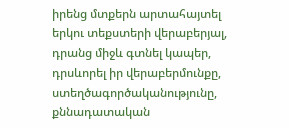իրենց մտքերն արտահայտել երկու տեքստերի վերաբերյալ, դրանց միջև գտնել կապեր, դրսևորել իր վերաբերմունքը, ստեղծագործականությունը, քննադատական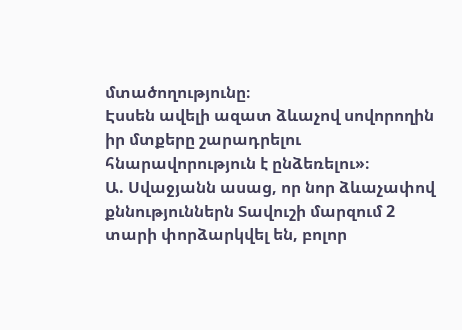մտածողությունը։
Էսսեն ավելի ազատ ձևաչով սովորողին իր մտքերը շարադրելու հնարավորություն է ընձեռելու»։
Ա. Սվաջյանն ասաց, որ նոր ձևաչափով քննություններն Տավուշի մարզում 2 տարի փորձարկվել են, բոլոր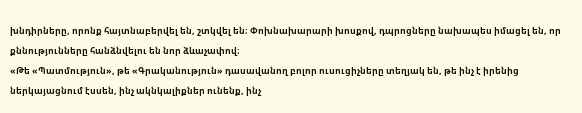խնդիրները, որոնք հայտնաբերվել են, շտկվել են։ Փոխնախարարի խոսքով, դպրոցները նախապես իմացել են, որ քննությունները հանձնվելու են նոր ձևաչափով։
«Թե «Պատմություն», թե «Գրականություն» դասավանող բոլոր ուսուցիչները տեղյակ են, թե ինչ է իրենից ներկայացնում էսսեն, ինչ ակնկալիքներ ունենք, ինչ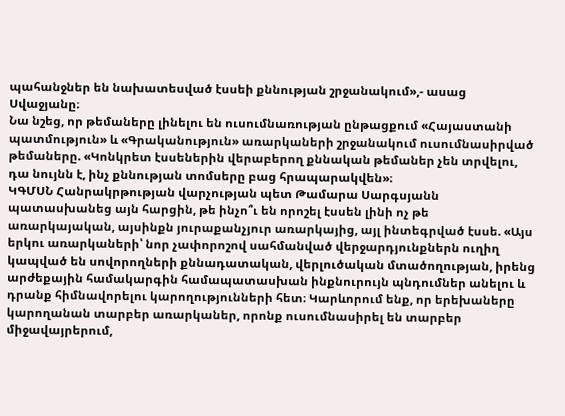պահանջներ են նախատեսված էսսեի քննության շրջանակում»,- ասաց Սվաջյանը։
Նա նշեց, որ թեմաները լինելու են ուսումնառության ընթացքում «Հայաստանի պատմություն» և «Գրականություն» առարկաների շրջանակում ուսումնասիրված թեմաները. «Կոնկրետ էսսեներին վերաբերող քննական թեմաներ չեն տրվելու, դա նույնն է, ինչ քննության տոմսերը բաց հրապարակվեն»։
ԿԳՄՍՆ Հանրակրթության վարչության պետ Թամարա Սարգսյանն պատասխանեց այն հարցին, թե ինչո՞ւ են որոշել էսսեն լինի ոչ թե առարկայական, այսինքն յուրաքանչյուր առարկայից, այլ ինտեգրված էսսե. «Այս երկու առարկաների՝ նոր չափորոշով սահմանված վերջարդյունքներն ուղիղ կապված են սովորողների քննադատական, վերլուծական մտածողության, իրենց արժեքային համակարգին համապատասխան ինքնուրույն պնդումներ անելու և դրանք հիմնավորելու կարողությունների հետ։ Կարևորում ենք, որ երեխաները կարողանան տարբեր առարկաներ, որոնք ուսումնասիրել են տարբեր միջավայրերում,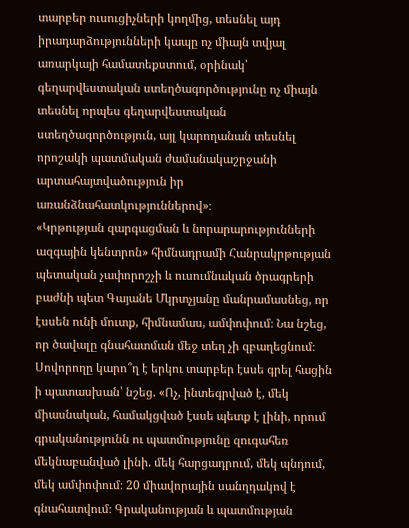տարբեր ուսուցիչների կողմից, տեսնել այդ իրադարձությունների կապը ոչ միայն տվյալ առարկայի համատեքստում, օրինակ՝ գեղարվեստական ստեղծագործությունը ոչ միայն տեսնել որպես գեղարվեստական ստեղծագործություն, այլ կարողանան տեսնել որոշակի պատմական ժամանակաշրջանի արտահայտվածություն իր առանձնահատկություններով»։
«Կրթության զարգացման և նորարարությունների ազգային կենտրոն» հիմնադրամի Հանրակրթության պետական չափորոշչի և ուսումնական ծրագրերի բաժնի պետ Գայանե Մկրտչյանը մանրամասնեց, որ էսսեն ունի մուտք, հիմնամաս, ամփոփում։ Նա նշեց, որ ծավալը գնահատման մեջ տեղ չի զբաղեցնում։
Սովորողը կարո՞ղ է երկու տարբեր էսսե գրել հացին ի պատասխան՝ նշեց. «Ոչ, ինտեգրված է, մեկ միասնական, համակցված էսսե պետք է լինի, որում գրականությունն ու պատմությունը զուգահեռ մեկնաբանված լինի. մեկ հարցադրում, մեկ պնդում, մեկ ամփոփում։ 20 միավորային սանղդակով է գնահատվում։ Գրականության և պատմության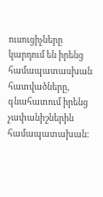ուսուցիչները կարդում են իրենց համապատասխան հատվածները, գնահատում իրենց չափանիշներին համապատախան։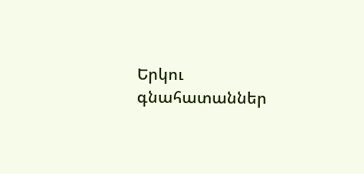Երկու գնահատաններ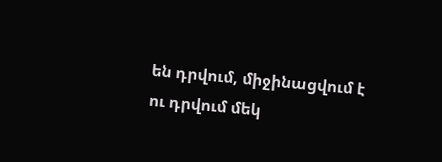են դրվում, միջինացվում է ու դրվում մեկ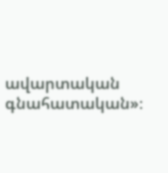ավարտական գնահատական»։